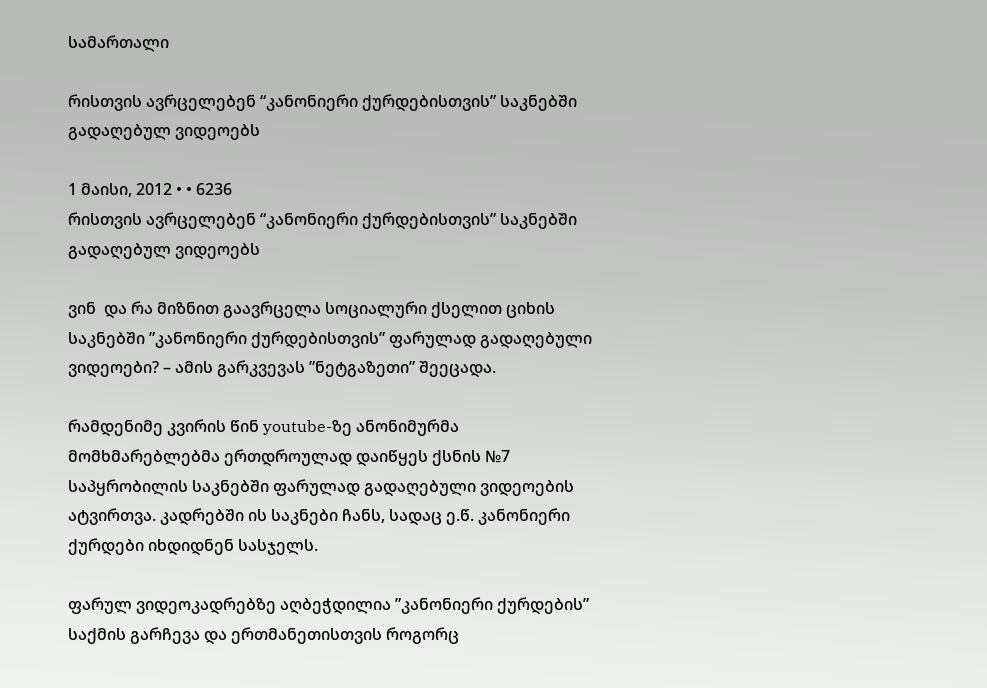სამართალი

რისთვის ავრცელებენ “კანონიერი ქურდებისთვის” საკნებში გადაღებულ ვიდეოებს

1 მაისი, 2012 • • 6236
რისთვის ავრცელებენ “კანონიერი ქურდებისთვის” საკნებში გადაღებულ ვიდეოებს

ვინ  და რა მიზნით გაავრცელა სოციალური ქსელით ციხის საკნებში ”კანონიერი ქურდებისთვის” ფარულად გადაღებული ვიდეოები? – ამის გარკვევას ”ნეტგაზეთი” შეეცადა.

რამდენიმე კვირის წინ youtube-ზე ანონიმურმა მომხმარებლებმა ერთდროულად დაიწყეს ქსნის №7 საპყრობილის საკნებში ფარულად გადაღებული ვიდეოების ატვირთვა. კადრებში ის საკნები ჩანს, სადაც ე.წ. კანონიერი ქურდები იხდიდნენ სასჯელს.

ფარულ ვიდეოკადრებზე აღბეჭდილია ”კანონიერი ქურდების” საქმის გარჩევა და ერთმანეთისთვის როგორც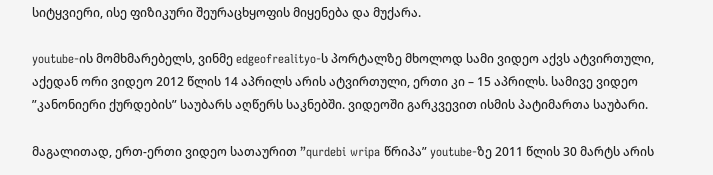სიტყვიერი, ისე ფიზიკური შეურაცხყოფის მიყენება და მუქარა.

youtube-ის მომხმარებელს, ვინმე edgeofrealityo-ს პორტალზე მხოლოდ სამი ვიდეო აქვს ატვირთული, აქედან ორი ვიდეო 2012 წლის 14 აპრილს არის ატვირთული, ერთი კი – 15 აპრილს. სამივე ვიდეო ”კანონიერი ქურდების” საუბარს აღწერს საკნებში. ვიდეოში გარკვევით ისმის პატიმართა საუბარი.

მაგალითად, ერთ-ერთი ვიდეო სათაურით ”qurdebi wripa წრიპა” youtube-ზე 2011 წლის 30 მარტს არის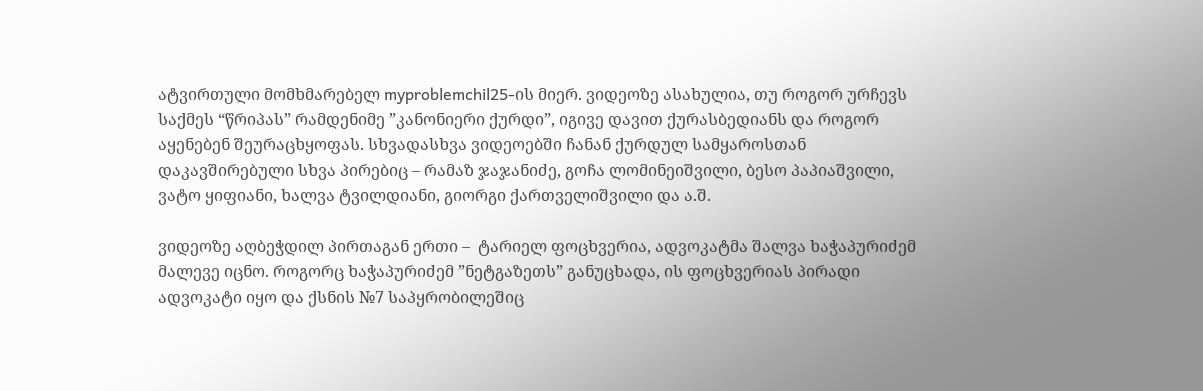ატვირთული მომხმარებელ myproblemchil25-ის მიერ. ვიდეოზე ასახულია, თუ როგორ ურჩევს საქმეს “წრიპას” რამდენიმე ”კანონიერი ქურდი”, იგივე დავით ქურასბედიანს და როგორ აყენებენ შეურაცხყოფას. სხვადასხვა ვიდეოებში ჩანან ქურდულ სამყაროსთან დაკავშირებული სხვა პირებიც – რამაზ ჯაჯანიძე, გოჩა ლომინეიშვილი, ბესო პაპიაშვილი, ვატო ყიფიანი, ხალვა ტვილდიანი, გიორგი ქართველიშვილი და ა.შ.

ვიდეოზე აღბეჭდილ პირთაგან ერთი –  ტარიელ ფოცხვერია, ადვოკატმა შალვა ხაჭაპურიძემ მალევე იცნო. როგორც ხაჭაპურიძემ ”ნეტგაზეთს” განუცხადა, ის ფოცხვერიას პირადი ადვოკატი იყო და ქსნის №7 საპყრობილეშიც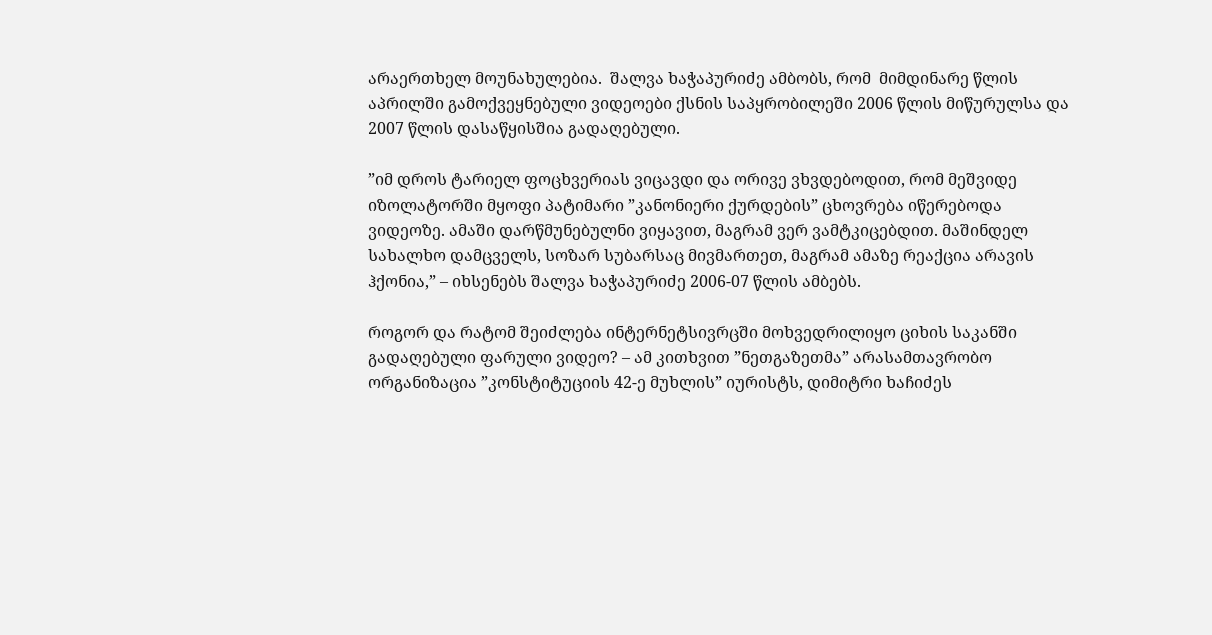არაერთხელ მოუნახულებია.  შალვა ხაჭაპურიძე ამბობს, რომ  მიმდინარე წლის აპრილში გამოქვეყნებული ვიდეოები ქსნის საპყრობილეში 2006 წლის მიწურულსა და 2007 წლის დასაწყისშია გადაღებული.

”იმ დროს ტარიელ ფოცხვერიას ვიცავდი და ორივე ვხვდებოდით, რომ მეშვიდე იზოლატორში მყოფი პატიმარი ”კანონიერი ქურდების” ცხოვრება იწერებოდა ვიდეოზე. ამაში დარწმუნებულნი ვიყავით, მაგრამ ვერ ვამტკიცებდით. მაშინდელ სახალხო დამცველს, სოზარ სუბარსაც მივმართეთ, მაგრამ ამაზე რეაქცია არავის ჰქონია,” – იხსენებს შალვა ხაჭაპურიძე 2006-07 წლის ამბებს.

როგორ და რატომ შეიძლება ინტერნეტსივრცში მოხვედრილიყო ციხის საკანში გადაღებული ფარული ვიდეო? – ამ კითხვით ”ნეთგაზეთმა” არასამთავრობო ორგანიზაცია ”კონსტიტუციის 42-ე მუხლის” იურისტს, დიმიტრი ხაჩიძეს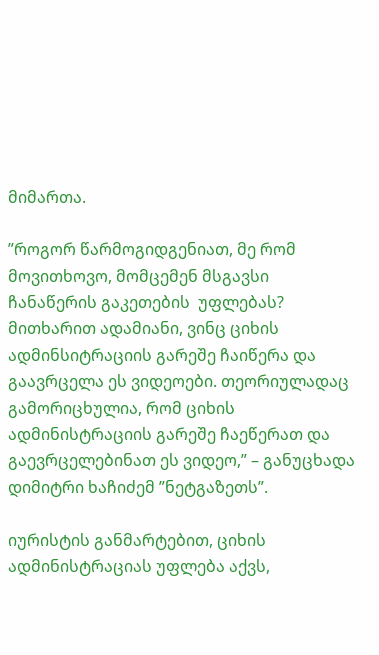მიმართა.

”როგორ წარმოგიდგენიათ, მე რომ მოვითხოვო, მომცემენ მსგავსი ჩანაწერის გაკეთების  უფლებას? მითხარით ადამიანი, ვინც ციხის ადმინსიტრაციის გარეშე ჩაიწერა და გაავრცელა ეს ვიდეოები. თეორიულადაც გამორიცხულია, რომ ციხის ადმინისტრაციის გარეშე ჩაეწერათ და გაევრცელებინათ ეს ვიდეო,” – განუცხადა დიმიტრი ხაჩიძემ ”ნეტგაზეთს”.

იურისტის განმარტებით, ციხის ადმინისტრაციას უფლება აქვს,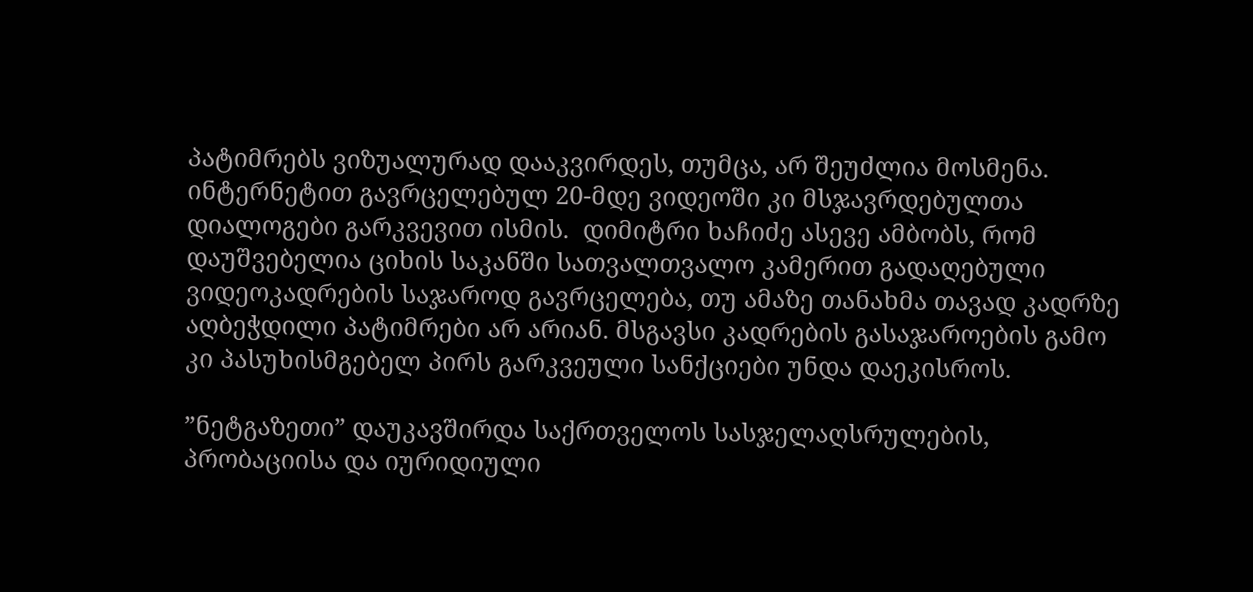პატიმრებს ვიზუალურად დააკვირდეს, თუმცა, არ შეუძლია მოსმენა. ინტერნეტით გავრცელებულ 20-მდე ვიდეოში კი მსჯავრდებულთა დიალოგები გარკვევით ისმის.  დიმიტრი ხაჩიძე ასევე ამბობს, რომ დაუშვებელია ციხის საკანში სათვალთვალო კამერით გადაღებული ვიდეოკადრების საჯაროდ გავრცელება, თუ ამაზე თანახმა თავად კადრზე აღბეჭდილი პატიმრები არ არიან. მსგავსი კადრების გასაჯაროების გამო კი პასუხისმგებელ პირს გარკვეული სანქციები უნდა დაეკისროს.

”ნეტგაზეთი” დაუკავშირდა საქრთველოს სასჯელაღსრულების, პრობაციისა და იურიდიული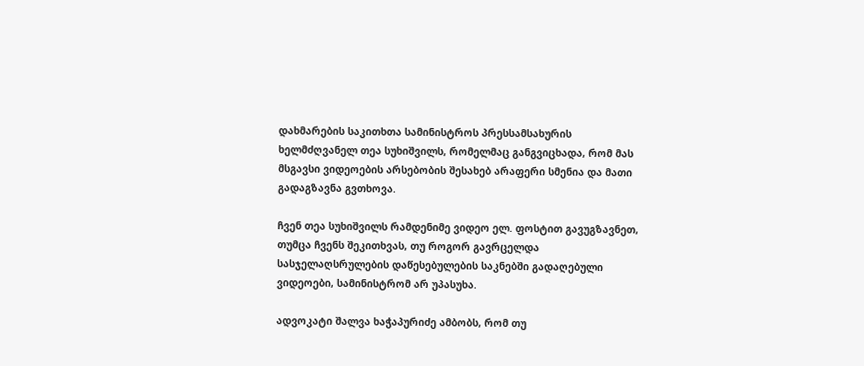დახმარების საკითხთა სამინისტროს პრესსამსახურის ხელმძღვანელ თეა სუხიშვილს, რომელმაც განგვიცხადა, რომ მას მსგავსი ვიდეოების არსებობის შესახებ არაფერი სმენია და მათი გადაგზავნა გვთხოვა.

ჩვენ თეა სუხიშვილს რამდენიმე ვიდეო ელ. ფოსტით გავუგზავნეთ, თუმცა ჩვენს შეკითხვას, თუ როგორ გავრცელდა სასჯელაღსრულების დაწესებულების საკნებში გადაღებული ვიდეოები, სამინისტრომ არ უპასუხა.

ადვოკატი შალვა ხაჭაპურიძე ამბობს, რომ თუ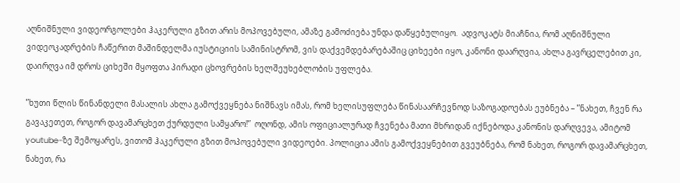აღნიშნული ვიდეორგოლები ჰაკერული გზით არის მოპოვებული, ამაზე გამოძიება უნდა დაწყებულიყო.  ადვოკატს მიაჩნია, რომ აღნიშნული ვიდეოკადრების ჩაწერით მაშინდელმა იუსტიციის სამინისტრომ, ვის დაქვემდებარებაშიც ციხეები იყო, კანონი დაარღვია, ახლა გავრცელებით კი, დაირღვა იმ დროს ციხეში მყოფთა პირადი ცხოვრების ხელშეუხებლობის უფლება.

”ხუთი წლის წინანდელი მასალის ახლა გამოქვეყნება ნიშნავს იმას, რომ ხელისუფლება წინასაარჩევნოდ საზოგადოებას ეუბნება – ”ნახეთ, ჩვენ რა გავაკეთეთ, როგორ დავამარცხეთ ქურდული სამყარო!”  ოღონდ, ამის ოფიციალურად ჩვენება მათი მხრიდან იქნებოდა კანონის დარღვევა, ამიტომ youtube-ზე შემოყარეს, ვითომ ჰაკერული გზით მოპოვებული ვიდეოები. პოლიცია ამის გამოქვეყნებით გვეუბნება, რომ ნახეთ, როგორ დავამარცხეთ, ნახეთ, რა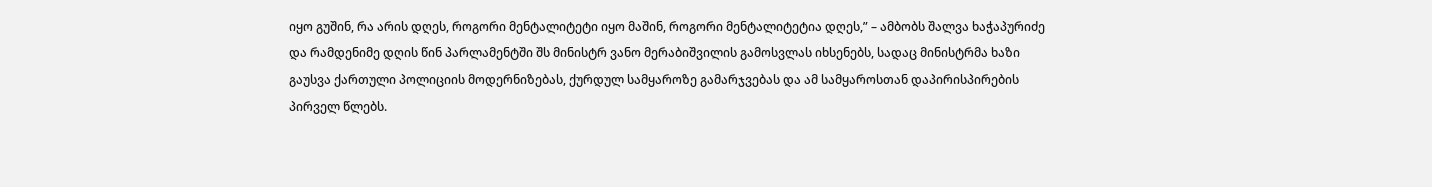იყო გუშინ, რა არის დღეს, როგორი მენტალიტეტი იყო მაშინ, როგორი მენტალიტეტია დღეს,” – ამბობს შალვა ხაჭაპურიძე და რამდენიმე დღის წინ პარლამენტში შს მინისტრ ვანო მერაბიშვილის გამოსვლას იხსენებს, სადაც მინისტრმა ხაზი გაუსვა ქართული პოლიციის მოდერნიზებას, ქურდულ სამყაროზე გამარჯვებას და ამ სამყაროსთან დაპირისპირების პირველ წლებს.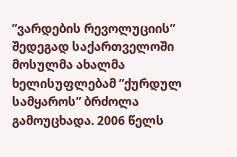”ვარდების რევოლუციის” შედეგად საქართველოში მოსულმა ახალმა ხელისუფლებამ ”ქურდულ სამყაროს” ბრძოლა გამოუცხადა. 2006 წელს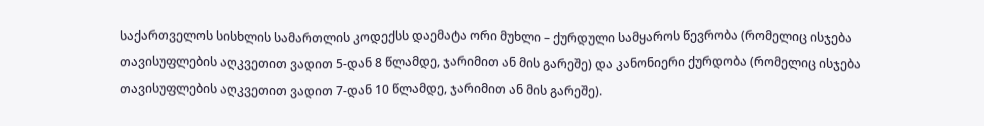საქართველოს სისხლის სამართლის კოდექსს დაემატა ორი მუხლი – ქურდული სამყაროს წევრობა (რომელიც ისჯება თავისუფლების აღკვეთით ვადით 5-დან 8 წლამდე, ჯარიმით ან მის გარეშე) და კანონიერი ქურდობა (რომელიც ისჯება თავისუფლების აღკვეთით ვადით 7-დან 10 წლამდე, ჯარიმით ან მის გარეშე).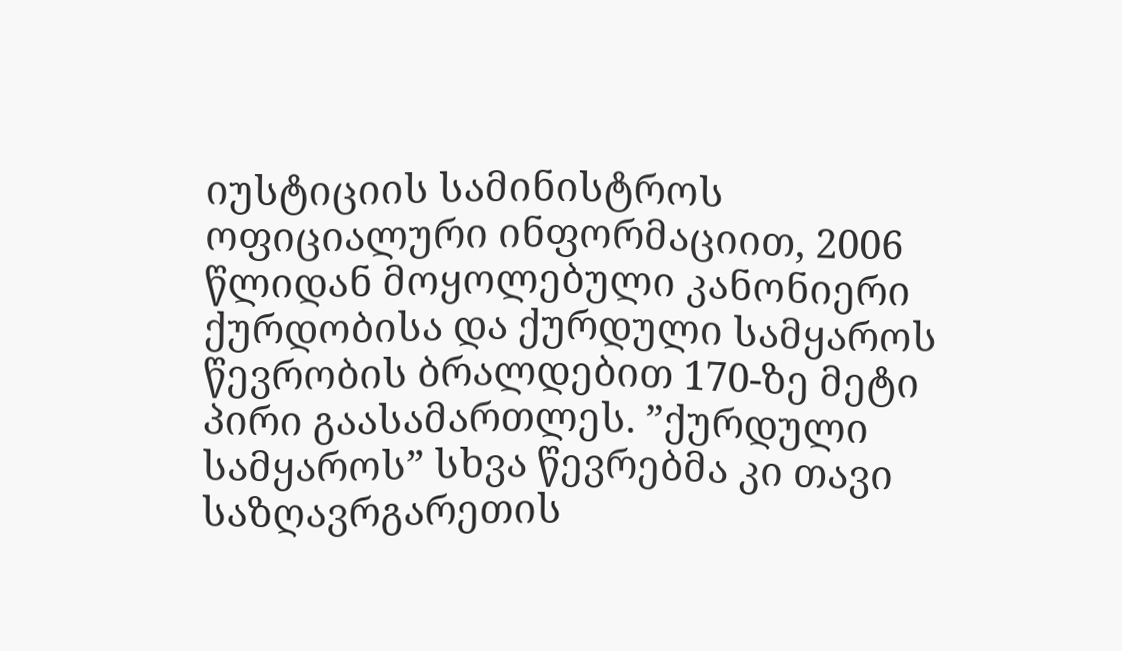იუსტიციის სამინისტროს ოფიციალური ინფორმაციით, 2006 წლიდან მოყოლებული კანონიერი ქურდობისა და ქურდული სამყაროს წევრობის ბრალდებით 170-ზე მეტი პირი გაასამართლეს. ”ქურდული სამყაროს” სხვა წევრებმა კი თავი საზღავრგარეთის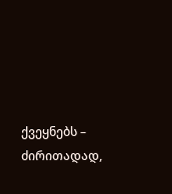ქვეყნებს – ძირითადად,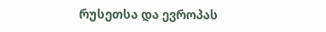რუსეთსა და ევროპას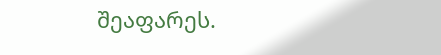შეაფარეს.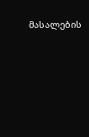მასალების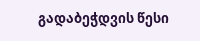გადაბეჭდვის წესი